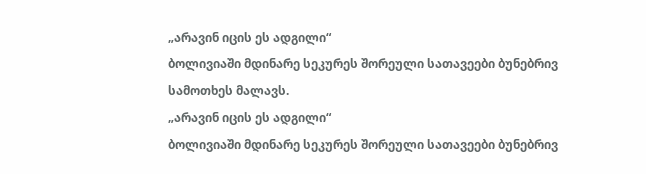„არავინ იცის ეს ადგილი“
ბოლივიაში მდინარე სეკურეს შორეული სათავეები ბუნებრივ სამოთხეს მალავს.
„არავინ იცის ეს ადგილი“
ბოლივიაში მდინარე სეკურეს შორეული სათავეები ბუნებრივ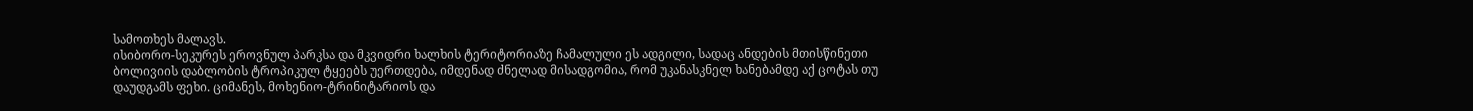სამოთხეს მალავს.
ისიბორო-სეკურეს ეროვნულ პარკსა და მკვიდრი ხალხის ტერიტორიაზე ჩამალული ეს ადგილი, სადაც ანდების მთისწინეთი ბოლივიის დაბლობის ტროპიკულ ტყეებს უერთდება, იმდენად ძნელად მისადგომია, რომ უკანასკნელ ხანებამდე აქ ცოტას თუ დაუდგამს ფეხი. ციმანეს, მოხენიო-ტრინიტარიოს და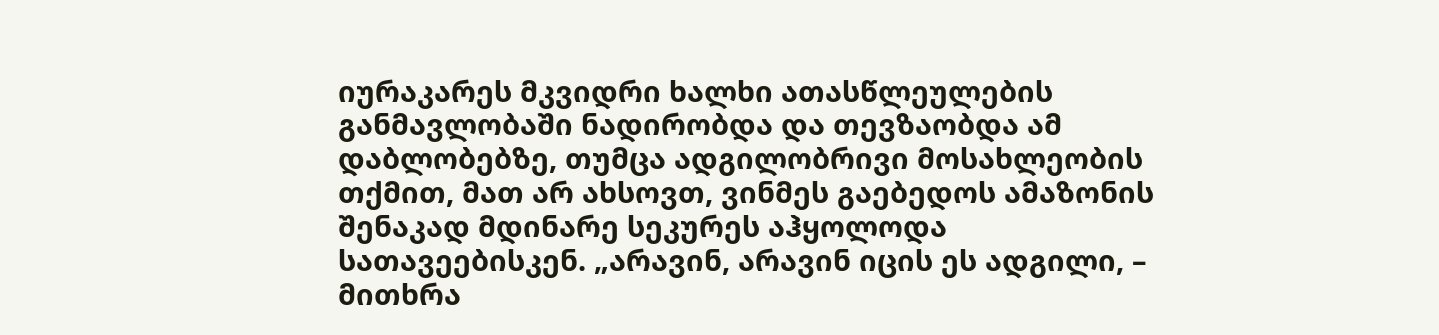იურაკარეს მკვიდრი ხალხი ათასწლეულების განმავლობაში ნადირობდა და თევზაობდა ამ დაბლობებზე, თუმცა ადგილობრივი მოსახლეობის თქმით, მათ არ ახსოვთ, ვინმეს გაებედოს ამაზონის შენაკად მდინარე სეკურეს აჰყოლოდა სათავეებისკენ. „არავინ, არავინ იცის ეს ადგილი, – მითხრა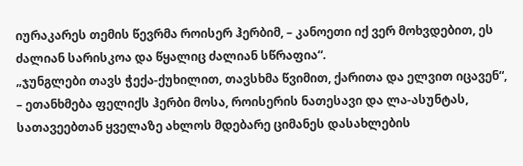იურაკარეს თემის წევრმა როისერ ჰერბიმ, – კანოეთი იქ ვერ მოხვდებით, ეს ძალიან სარისკოა და წყალიც ძალიან სწრაფია“.
„ჯუნგლები თავს ჭექა-ქუხილით, თავსხმა წვიმით, ქარითა და ელვით იცავენ“, – ეთანხმება ფელიქს ჰერბი მოსა, როისერის ნათესავი და ლა-ასუნტას, სათავეებთან ყველაზე ახლოს მდებარე ციმანეს დასახლების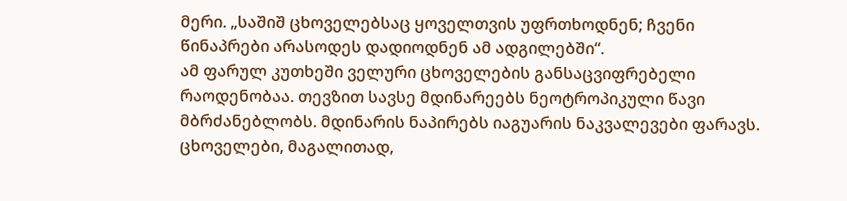მერი. „საშიშ ცხოველებსაც ყოველთვის უფრთხოდნენ; ჩვენი წინაპრები არასოდეს დადიოდნენ ამ ადგილებში“.
ამ ფარულ კუთხეში ველური ცხოველების განსაცვიფრებელი რაოდენობაა. თევზით სავსე მდინარეებს ნეოტროპიკული წავი მბრძანებლობს. მდინარის ნაპირებს იაგუარის ნაკვალევები ფარავს. ცხოველები, მაგალითად,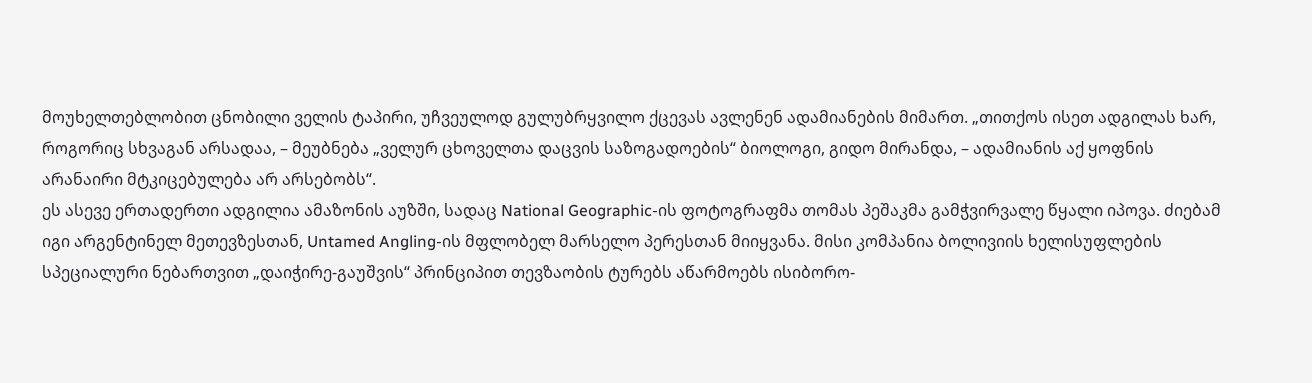მოუხელთებლობით ცნობილი ველის ტაპირი, უჩვეულოდ გულუბრყვილო ქცევას ავლენენ ადამიანების მიმართ. „თითქოს ისეთ ადგილას ხარ, როგორიც სხვაგან არსადაა, – მეუბნება „ველურ ცხოველთა დაცვის საზოგადოების“ ბიოლოგი, გიდო მირანდა, – ადამიანის აქ ყოფნის არანაირი მტკიცებულება არ არსებობს“.
ეს ასევე ერთადერთი ადგილია ამაზონის აუზში, სადაც National Geographic-ის ფოტოგრაფმა თომას პეშაკმა გამჭვირვალე წყალი იპოვა. ძიებამ იგი არგენტინელ მეთევზესთან, Untamed Angling-ის მფლობელ მარსელო პერესთან მიიყვანა. მისი კომპანია ბოლივიის ხელისუფლების სპეციალური ნებართვით „დაიჭირე-გაუშვის“ პრინციპით თევზაობის ტურებს აწარმოებს ისიბორო-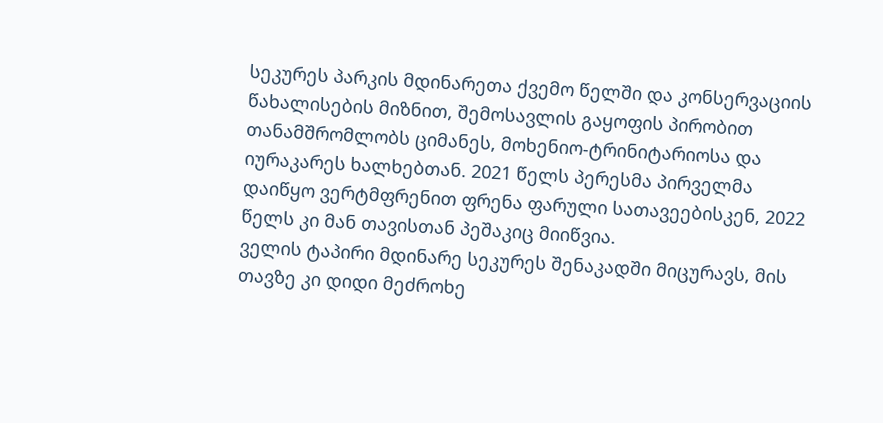სეკურეს პარკის მდინარეთა ქვემო წელში და კონსერვაციის წახალისების მიზნით, შემოსავლის გაყოფის პირობით თანამშრომლობს ციმანეს, მოხენიო-ტრინიტარიოსა და იურაკარეს ხალხებთან. 2021 წელს პერესმა პირველმა დაიწყო ვერტმფრენით ფრენა ფარული სათავეებისკენ, 2022 წელს კი მან თავისთან პეშაკიც მიიწვია.
ველის ტაპირი მდინარე სეკურეს შენაკადში მიცურავს, მის თავზე კი დიდი მეძროხე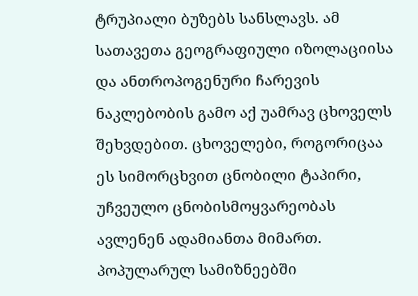ტრუპიალი ბუზებს სანსლავს. ამ სათავეთა გეოგრაფიული იზოლაციისა და ანთროპოგენური ჩარევის ნაკლებობის გამო აქ უამრავ ცხოველს შეხვდებით. ცხოველები, როგორიცაა ეს სიმორცხვით ცნობილი ტაპირი, უჩვეულო ცნობისმოყვარეობას ავლენენ ადამიანთა მიმართ.
პოპულარულ სამიზნეებში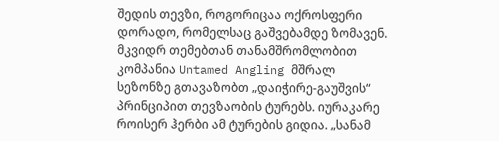შედის თევზი, როგორიცაა ოქროსფერი დორადო, რომელსაც გაშვებამდე ზომავენ.
მკვიდრ თემებთან თანამშრომლობით კომპანია Untamed Angling მშრალ სეზონზე გთავაზობთ „დაიჭირე-გაუშვის“ პრინციპით თევზაობის ტურებს. იურაკარე როისერ ჰერბი ამ ტურების გიდია. „სანამ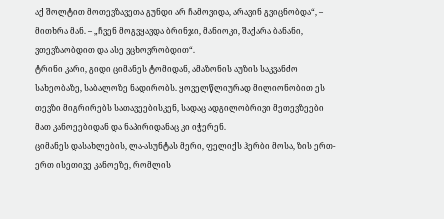აქ შოლტით მოთევზავეთა გუნდი არ ჩამოვიდა, არავინ გვიცნობდა“, – მითხრა მან. – „ჩვენ მოგვყავდა ბრინჯი, მანიოკი, შაქარა ბანანი, ვთევზაობდით და ასე ვცხოვრობდით“.
ტრინი კარი, გიდი ციმანეს ტომიდან, ამაზონის აუზის საკვანძო სახეობაზე, საბალოზე ნადირობს. ყოველწლიურად მილიონობით ეს თევზი მიგრირებს სათავეებისკენ, სადაც ადგილობრივი მეთევზეები მათ კანოეებიდან და ნაპირიდანაც კი იჭერენ.
ციმანეს დასახლების, ლა-ასუნტას მერი, ფელიქს ჰერბი მოსა, ზის ერთ-ერთ ისეთივე კანოეზე, რომლის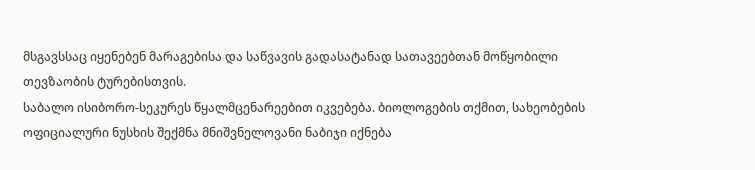მსგავსსაც იყენებენ მარაგებისა და საწვავის გადასატანად სათავეებთან მოწყობილი თევზაობის ტურებისთვის.
საბალო ისიბორო-სეკურეს წყალმცენარეებით იკვებება. ბიოლოგების თქმით, სახეობების ოფიციალური ნუსხის შექმნა მნიშვნელოვანი ნაბიჯი იქნება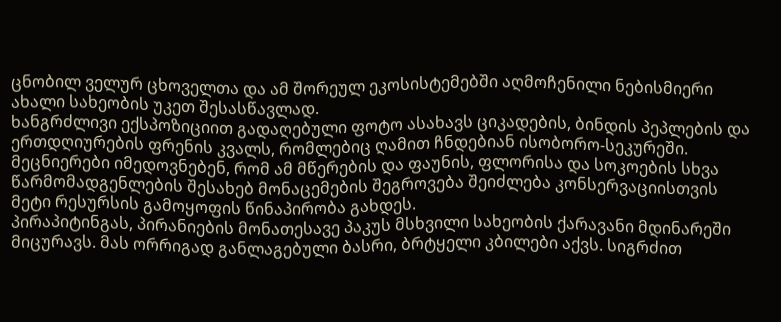ცნობილ ველურ ცხოველთა და ამ შორეულ ეკოსისტემებში აღმოჩენილი ნებისმიერი ახალი სახეობის უკეთ შესასწავლად.
ხანგრძლივი ექსპოზიციით გადაღებული ფოტო ასახავს ციკადების, ბინდის პეპლების და ერთდღიურების ფრენის კვალს, რომლებიც ღამით ჩნდებიან ისობორო-სეკურეში. მეცნიერები იმედოვნებენ, რომ ამ მწერების და ფაუნის, ფლორისა და სოკოების სხვა წარმომადგენლების შესახებ მონაცემების შეგროვება შეიძლება კონსერვაციისთვის მეტი რესურსის გამოყოფის წინაპირობა გახდეს.
პირაპიტინგას, პირანიების მონათესავე პაკუს მსხვილი სახეობის ქარავანი მდინარეში მიცურავს. მას ორრიგად განლაგებული ბასრი, ბრტყელი კბილები აქვს. სიგრძით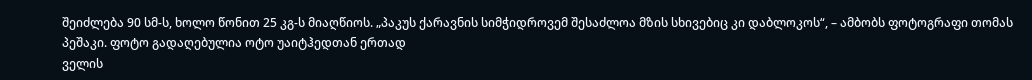შეიძლება 90 სმ-ს, ხოლო წონით 25 კგ-ს მიაღწიოს. „პაკუს ქარავნის სიმჭიდროვემ შესაძლოა მზის სხივებიც კი დაბლოკოს“, – ამბობს ფოტოგრაფი თომას პეშაკი. ფოტო გადაღებულია ოტო უაიტჰედთან ერთად
ველის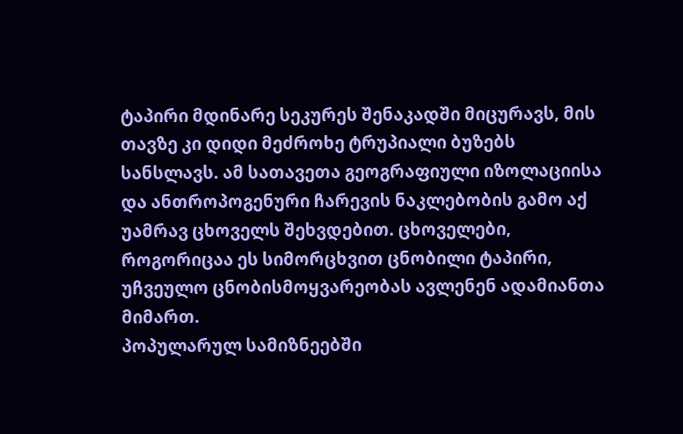ტაპირი მდინარე სეკურეს შენაკადში მიცურავს, მის თავზე კი დიდი მეძროხე ტრუპიალი ბუზებს სანსლავს. ამ სათავეთა გეოგრაფიული იზოლაციისა და ანთროპოგენური ჩარევის ნაკლებობის გამო აქ უამრავ ცხოველს შეხვდებით. ცხოველები, როგორიცაა ეს სიმორცხვით ცნობილი ტაპირი, უჩვეულო ცნობისმოყვარეობას ავლენენ ადამიანთა მიმართ.
პოპულარულ სამიზნეებში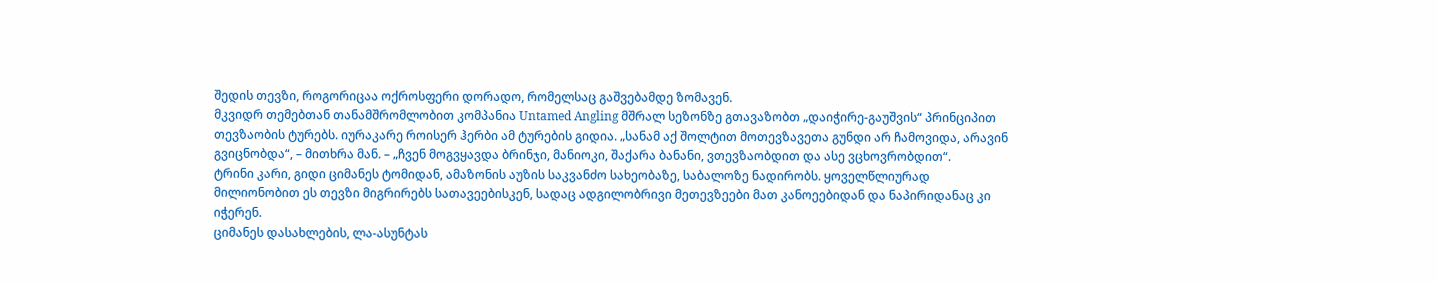შედის თევზი, როგორიცაა ოქროსფერი დორადო, რომელსაც გაშვებამდე ზომავენ.
მკვიდრ თემებთან თანამშრომლობით კომპანია Untamed Angling მშრალ სეზონზე გთავაზობთ „დაიჭირე-გაუშვის“ პრინციპით თევზაობის ტურებს. იურაკარე როისერ ჰერბი ამ ტურების გიდია. „სანამ აქ შოლტით მოთევზავეთა გუნდი არ ჩამოვიდა, არავინ გვიცნობდა“, – მითხრა მან. – „ჩვენ მოგვყავდა ბრინჯი, მანიოკი, შაქარა ბანანი, ვთევზაობდით და ასე ვცხოვრობდით“.
ტრინი კარი, გიდი ციმანეს ტომიდან, ამაზონის აუზის საკვანძო სახეობაზე, საბალოზე ნადირობს. ყოველწლიურად მილიონობით ეს თევზი მიგრირებს სათავეებისკენ, სადაც ადგილობრივი მეთევზეები მათ კანოეებიდან და ნაპირიდანაც კი იჭერენ.
ციმანეს დასახლების, ლა-ასუნტას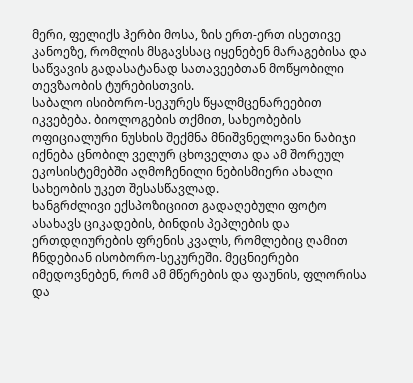მერი, ფელიქს ჰერბი მოსა, ზის ერთ-ერთ ისეთივე კანოეზე, რომლის მსგავსსაც იყენებენ მარაგებისა და საწვავის გადასატანად სათავეებთან მოწყობილი თევზაობის ტურებისთვის.
საბალო ისიბორო-სეკურეს წყალმცენარეებით იკვებება. ბიოლოგების თქმით, სახეობების ოფიციალური ნუსხის შექმნა მნიშვნელოვანი ნაბიჯი იქნება ცნობილ ველურ ცხოველთა და ამ შორეულ ეკოსისტემებში აღმოჩენილი ნებისმიერი ახალი სახეობის უკეთ შესასწავლად.
ხანგრძლივი ექსპოზიციით გადაღებული ფოტო ასახავს ციკადების, ბინდის პეპლების და ერთდღიურების ფრენის კვალს, რომლებიც ღამით ჩნდებიან ისობორო-სეკურეში. მეცნიერები იმედოვნებენ, რომ ამ მწერების და ფაუნის, ფლორისა და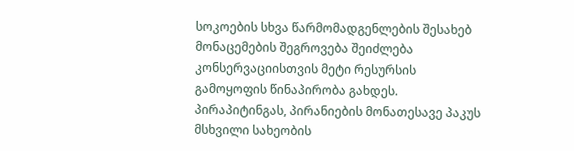სოკოების სხვა წარმომადგენლების შესახებ მონაცემების შეგროვება შეიძლება კონსერვაციისთვის მეტი რესურსის გამოყოფის წინაპირობა გახდეს.
პირაპიტინგას, პირანიების მონათესავე პაკუს მსხვილი სახეობის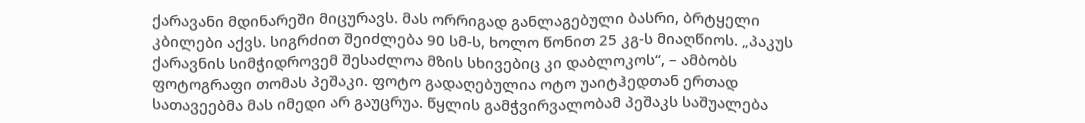ქარავანი მდინარეში მიცურავს. მას ორრიგად განლაგებული ბასრი, ბრტყელი კბილები აქვს. სიგრძით შეიძლება 90 სმ-ს, ხოლო წონით 25 კგ-ს მიაღწიოს. „პაკუს ქარავნის სიმჭიდროვემ შესაძლოა მზის სხივებიც კი დაბლოკოს“, – ამბობს ფოტოგრაფი თომას პეშაკი. ფოტო გადაღებულია ოტო უაიტჰედთან ერთად
სათავეებმა მას იმედი არ გაუცრუა. წყლის გამჭვირვალობამ პეშაკს საშუალება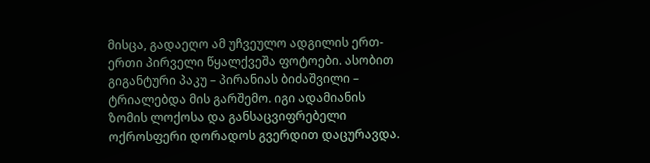მისცა, გადაეღო ამ უჩვეულო ადგილის ერთ-ერთი პირველი წყალქვეშა ფოტოები. ასობით გიგანტური პაკუ – პირანიას ბიძაშვილი – ტრიალებდა მის გარშემო. იგი ადამიანის ზომის ლოქოსა და განსაცვიფრებელი ოქროსფერი დორადოს გვერდით დაცურავდა.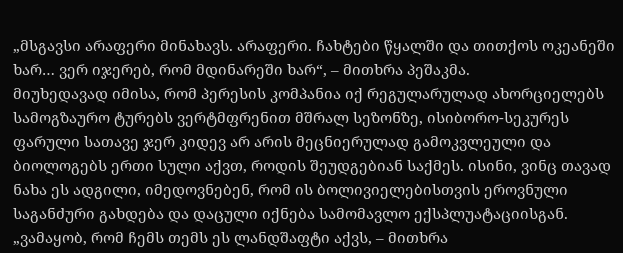„მსგავსი არაფერი მინახავს. არაფერი. ჩახტები წყალში და თითქოს ოკეანეში ხარ… ვერ იჯერებ, რომ მდინარეში ხარ“, – მითხრა პეშაკმა.
მიუხედავად იმისა, რომ პერესის კომპანია იქ რეგულარულად ახორციელებს სამოგზაურო ტურებს ვერტმფრენით მშრალ სეზონზე, ისიბორო-სეკურეს ფარული სათავე ჯერ კიდევ არ არის მეცნიერულად გამოკვლეული და ბიოლოგებს ერთი სული აქვთ, როდის შეუდგებიან საქმეს. ისინი, ვინც თავად ნახა ეს ადგილი, იმედოვნებენ, რომ ის ბოლივიელებისთვის ეროვნული საგანძური გახდება და დაცული იქნება სამომავლო ექსპლუატაციისგან. „ვამაყობ, რომ ჩემს თემს ეს ლანდშაფტი აქვს, – მითხრა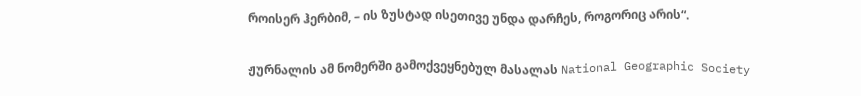როისერ ჰერბიმ, – ის ზუსტად ისეთივე უნდა დარჩეს, როგორიც არის“.

ჟურნალის ამ ნომერში გამოქვეყნებულ მასალას National Geographic Society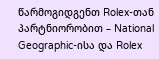წარმოგიდგენთ Rolex-თან პარტნიორობით – National Geographic-ისა და Rolex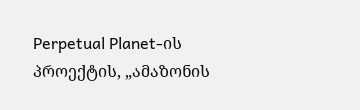Perpetual Planet-ის პროექტის, „ამაზონის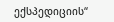ექსპედიციის“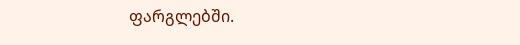ფარგლებში.